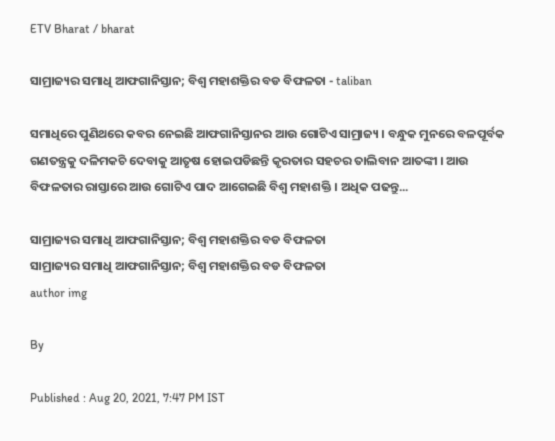ETV Bharat / bharat

ସାମ୍ରାଜ୍ୟର ସମାଧି ଆଫଗାନିସ୍ତାନ; ବିଶ୍ବ ମହାଶକ୍ତିର ବଡ ବିଫଳତା - taliban

ସମାଧିରେ ପୁଣିଥରେ କବର ନେଇଛି ଆଫଗାନିସ୍ତାନର ଆଉ ଗୋଟିଏ ସାମ୍ରାଜ୍ୟ । ବନ୍ଧୁକ ମୁନରେ ବଳପୂର୍ବକ ଗଣତନ୍ତ୍ରକୁ ଦଳିମକଚି ଦେବାକୁ ଆତୃଷ ହୋଇପଡିଛନ୍ତି କୃରତାର ସହଚର ତାଲିବାନ ଆତଙ୍କୀ । ଆଉ ବିଫଳତାର ରାସ୍ତାରେ ଆଉ ଗୋଟିଏ ପାଦ ଆଗେଇଛି ବିଶ୍ବ ମହାଶକ୍ତି । ଅଧିକ ପଢନ୍ତୁ...

ସାମ୍ରାଜ୍ୟର ସମାଧି ଆଫଗାନିସ୍ତାନ; ବିଶ୍ବ ମହାଶକ୍ତିର ବଡ ବିଫଳତା
ସାମ୍ରାଜ୍ୟର ସମାଧି ଆଫଗାନିସ୍ତାନ; ବିଶ୍ବ ମହାଶକ୍ତିର ବଡ ବିଫଳତା
author img

By

Published : Aug 20, 2021, 7:47 PM IST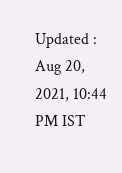Updated : Aug 20, 2021, 10:44 PM IST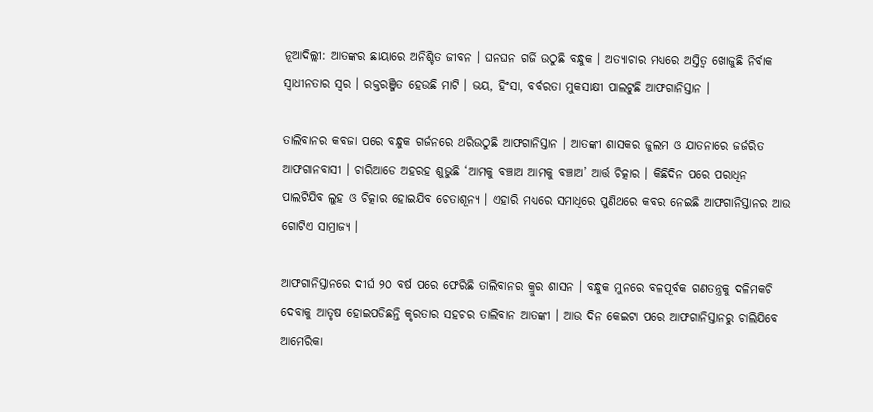ନୂଆଦିଲ୍ଲୀ: ଆତଙ୍କର ଛାୟାରେ ଅନିଶ୍ଚିତ ଜୀବନ । ଘନଘନ ଗର୍ଜି ଉଠୁଛି ବନ୍ଧୁକ । ଅତ୍ୟାଚାର ମଧ୍ୟରେ ଅସ୍ତିତ୍ବ ଖୋଜୁଛି ନିର୍ବାକ ସ୍ବାଧୀନତାର ସ୍ବର । ରକ୍ତରଞ୍ଜିତ ହେଉଛି ମାଟି । ଭୟ, ହିଂସା, ବର୍ବରତା ମୁକସାକ୍ଷୀ ପାଲଟୁଛି ଆଫଗାନିସ୍ତାନ ।

ତାଲିବାନର କବଜା ପରେ ବନ୍ଧୁକ ଗର୍ଜନରେ ଥରିଉଠୁଛି ଆଫଗାନିସ୍ତାନ । ଆତଙ୍କୀ ଶାସକର ଜୁଲମ ଓ ଯାତନାରେ ଜର୍ଜରିତ ଆଫଗାନବାସୀ । ଚାରିଆଡେ ଅହରହ ଶୁଭୁଛି ‘ଆମକୁ ବଞ୍ଚାଅ ଆମକୁ ବଞ୍ଚାଅ’ ଆର୍ତ୍ତ ଚିତ୍କାର । କିଛିଦିନ ପରେ ପରାଧିନ ପାଲଟିଯିବ ଲୁହ ଓ ଚିତ୍କାର ହୋଇଯିବ ଚେତାଶୂନ୍ୟ । ଏହାରି ମଧ୍ୟରେ ସମାଧିରେ ପୁଣିଥରେ କବର ନେଇଛି ଆଫଗାନିସ୍ତାନର ଆଉ ଗୋଟିଏ ସାମ୍ରାଜ୍ୟ ।

ଆଫଗାନିସ୍ତାନରେ ଦୀର୍ଘ ୨୦ ବର୍ଷ ପରେ ଫେରିଛି ତାଲିବାନର କ୍ରୁର ଶାସନ । ବନ୍ଧୁକ ମୁନରେ ବଳପୂର୍ବକ ଗଣତନ୍ତ୍ରକୁ ଦଳିମକଚି ଦେବାକୁ ଆତୃଷ ହୋଇପଡିଛନ୍ତି କୃରତାର ସହଚର ତାଲିବାନ ଆତଙ୍କୀ । ଆଉ ଦିନ କେଇଟା ପରେ ଆଫଗାନିସ୍ତାନରୁ ଚାଲିଯିବେ ଆମେରିକା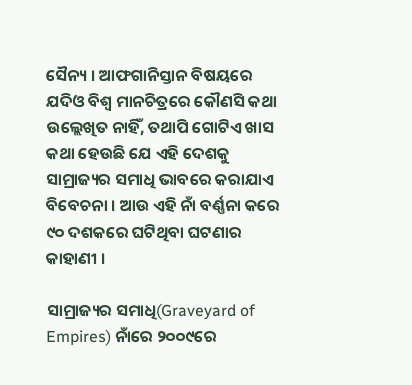ସୈନ୍ୟ । ଆଫଗାନିସ୍ତାନ ବିଷୟରେ ଯଦିଓ ବିଶ୍ବ ମାନଚିତ୍ରରେ କୌଣସି କଥା ଉଲ୍ଲେଖିତ ନାହିଁ, ତଥାପି ଗୋଟିଏ ଖାସ କଥା ହେଉଛି ଯେ ଏହି ଦେଶକୁ ସାମ୍ରାଜ୍ୟର ସମାଧି ଭାବରେ କରାଯାଏ ବିବେଚନା । ଆଉ ଏହି ନାଁ ବର୍ଣ୍ଣନା କରେ ୯୦ ଦଶକରେ ଘଟିଥିବା ଘଟଣାର କାହାଣୀ ।

ସାମ୍ରାଜ୍ୟର ସମାଧି(Graveyard of Empires) ନାଁରେ ୨୦୦୯ରେ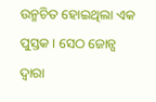ଉନ୍ମଚିତ ହୋଇଥିଲା ଏକ ପୁସ୍ତକ । ସେଠ ଜୋନ୍ସ ଦ୍ବାରା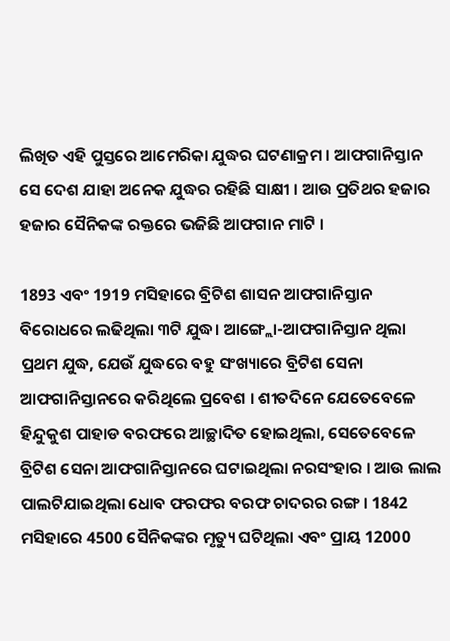ଲିଖିତ ଏହି ପୁସ୍ତରେ ଆମେରିକା ଯୁଦ୍ଧର ଘଟଣାକ୍ରମ । ଆଫଗାନିସ୍ତାନ ସେ ଦେଶ ଯାହା ଅନେକ ଯୁଦ୍ଧର ରହିଛି ସାକ୍ଷୀ । ଆଉ ପ୍ରତିଥର ହଜାର ହଜାର ସୈନିକଙ୍କ ରକ୍ତରେ ଭଜିଛି ଆଫଗାନ ମାଟି ।

1893 ଏବଂ 1919 ମସିହାରେ ବ୍ରିଟିଶ ଶାସନ ଆଫଗାନିସ୍ତାନ ବିରୋଧରେ ଲଢିଥିଲା ୩ଟି ଯୁଦ୍ଧ। ଆଙ୍ଗ୍ଲୋ-ଆଫଗାନିସ୍ତାନ ଥିଲା ପ୍ରଥମ ଯୁଦ୍ଧ, ଯେଉଁ ଯୁଦ୍ଧରେ ବହୁ ସଂଖ୍ୟାରେ ବ୍ରିଟିଶ ସେନା ଆଫଗାନିସ୍ତାନରେ କରିଥିଲେ ପ୍ରବେଶ । ଶୀତଦିନେ ଯେତେବେଳେ ହିନ୍ଦୁକୁଶ ପାହାଡ ବରଫରେ ଆଚ୍ଛାଦିତ ହୋଇଥିଲା, ସେତେବେଳେ ବ୍ରିଟିଶ ସେନା ଆଫଗାନିସ୍ତାନରେ ଘଟାଇଥିଲା ନରସଂହାର । ଆଉ ଲାଲ ପାଲଟିଯାଇଥିଲା ଧୋବ ଫରଫର ବରଫ ଚାଦରର ରଙ୍ଗ । 1842 ମସିହାରେ 4500 ସୈନିକଙ୍କର ମୃତ୍ୟୁ ଘଟିଥିଲା ଏବଂ ପ୍ରାୟ 12000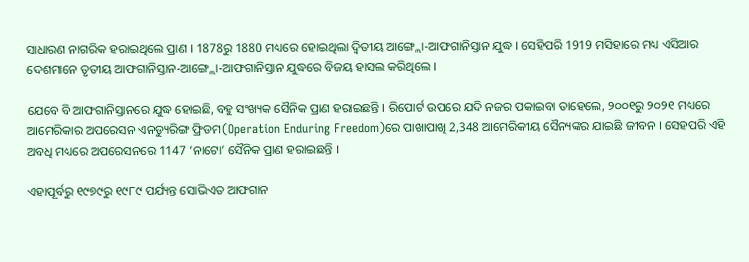ସାଧାରଣ ନାଗରିକ ହରାଇଥିଲେ ପ୍ରାଣ । 1878ରୁ 1880 ମଧ୍ୟରେ ହୋଇଥିଲା ଦ୍ବିତୀୟ ଆଙ୍ଗ୍ଲୋ-ଆଫଗାନିସ୍ତାନ ଯୁଦ୍ଧ । ସେହିପରି 1919 ମସିହାରେ ମଧ୍ୟ ଏସିଆର ଦେଶମାନେ ତୃତୀୟ ଆଫଗାନିସ୍ତାନ-ଆଙ୍ଗ୍ଲୋ-ଆଫଗାନିସ୍ତାନ ଯୁଦ୍ଧରେ ବିଜୟ ହାସଲ କରିଥିଲେ ।

ଯେବେ ବି ଆଫଗାନିସ୍ତାନରେ ଯୁଦ୍ଧ ହୋଇଛି, ବହୁ ସଂଖ୍ୟକ ସୈନିକ ପ୍ରାଣ ହରାଇଛନ୍ତି । ରିପୋର୍ଟ ଉପରେ ଯଦି ନଜର ପକାଇବା ତାହେଲେ, ୨୦୦୧ରୁ ୨୦୨୧ ମଧ୍ୟରେ ଆମେରିକାର ଅପରେସନ ଏନଡ୍ୟୁରିଙ୍ଗ ଫ୍ରିଡମ(Operation Enduring Freedom)ରେ ପାଖାପାଖି 2,348 ଆମେରିକୀୟ ସୈନ୍ୟଙ୍କର ଯାଇଛି ଜୀବନ । ସେହପରି ଏହି ଅବଧି ମଧ୍ୟରେ ଅପରେସନରେ 1147 ‘ନାଟୋ’ ସୈନିକ ପ୍ରାଣ ହରାଇଛନ୍ତି ।

ଏହାପୂର୍ବରୁ ୧୯୭୯ରୁ ୧୯୮୯ ପର୍ଯ୍ୟନ୍ତ ସୋଭିଏତ ଆଫଗାନ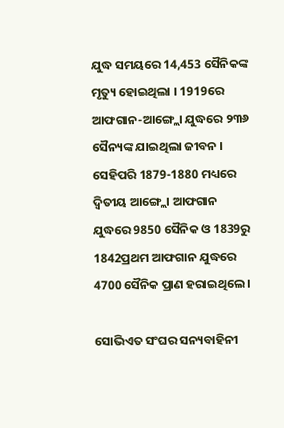ଯୁଦ୍ଧ ସମୟରେ 14,453 ସୈନିକଙ୍କ ମୃତ୍ୟୁ ହୋଇଥିଲା । 1919ରେ ଆଫଗାନ-ଆଙ୍ଗ୍ଲୋ ଯୁଦ୍ଧରେ ୨୩୬ ସୈନ୍ୟଙ୍କ ଯାଇଥିଲା ଜୀବନ । ସେହିପରି 1879-1880 ମଧ୍ୟରେ ଦ୍ବିତୀୟ ଆଙ୍ଗ୍ଲୋ ଆଫଗାନ ଯୁଦ୍ଧରେ 9850 ସୈନିକ ଓ 1839ରୁ 1842ପ୍ରଥମ ଆଫଗାନ ଯୁଦ୍ଧରେ 4700 ସୈନିକ ପ୍ରାଣ ହରାଇଥିଲେ ।

ସୋଭିଏତ ସଂଘର ସନ୍ୟବାହିନୀ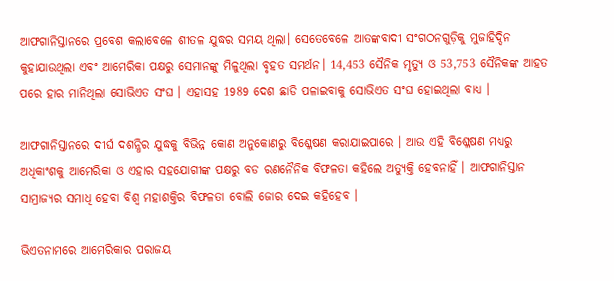ଆଫଗାନିସ୍ତାନରେ ପ୍ରବେଶ କଲାବେଳେ ଶୀତଳ ଯୁଦ୍ଧର ସମୟ ଥିଲା। ସେତେବେଳେ ଆତଙ୍କବାଦୀ ସଂଗଠନଗୁଡ଼ିକୁ ମୁଜାହିଦ୍ଦିନ କୁହାଯାଉଥିଲା ଏବଂ ଆମେରିକା ପକ୍ଷରୁ ସେମାନଙ୍କୁ ମିଳୁଥିଲା ବୃହତ ସମର୍ଥନ। 14,453 ସୈନିକ ମୃତ୍ୟୁ ଓ 53,753 ସୈନିକଙ୍କ ଆହତ ପରେ ହାର ମାନିଥିଲା ସୋଭିଏତ ସଂଘ । ଏହାସହ 1989 ଦେଶ ଛାଡି ପଳାଇବାକୁ ସୋଭିଏତ ସଂଘ ହୋଇଥିଲା ବାଧ୍ୟ ।

ଆଫଗାନିସ୍ତାନରେ ଦୀର୍ଘ ଦଶନ୍ଧିର ଯୁଦ୍ଧକୁ ବିଭିନ୍ନ କୋଣ ଅନୁକୋଣରୁ ବିଶ୍ଳେଷଣ କରାଯାଇପାରେ । ଆଉ ଏହି ବିଶ୍ଳେଷଣ ମଧ୍ୟରୁ ଅଧିକାଂଶକୁ ଆମେରିକା ଓ ଏହାର ସହଯୋଗୀଙ୍କ ପକ୍ଷରୁ ବଡ ରଣନୈନିକ ବିଫଳତା କହିଲେ ଅତ୍ୟୁକ୍ତି ହେବନାହିଁ । ଆଫଗାନିସ୍ତାନ ସାମ୍ରାଜ୍ୟର ସମାଧି ହେବା ବିଶ୍ବ ମହାଶକ୍ତିର ବିଫଳତା ବୋଲି ଜୋର ଦେଇ କହିହେବ ।

ଭିଏତନାମରେ ଆମେରିକାର ପରାଜୟ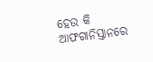ହେଉ କି ଆଫଗାନିସ୍ତାନରେ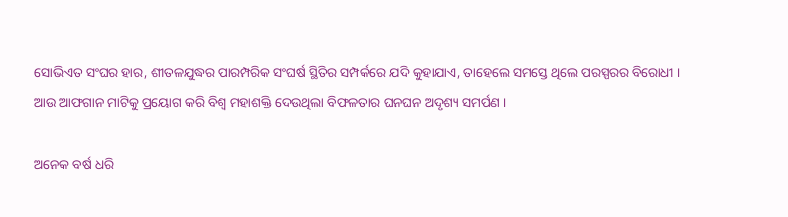ସୋଭିଏତ ସଂଘର ହାର, ଶୀତଳଯୁଦ୍ଧର ପାରମ୍ପରିକ ସଂଘର୍ଷ ସ୍ଥିତିର ସମ୍ପର୍କରେ ଯଦି କୁହାଯାଏ, ତାହେଲେ ସମସ୍ତେ ଥିଲେ ପରସ୍ପରର ବିରୋଧୀ । ଆଉ ଆଫଗାନ ମାଟିକୁ ପ୍ରୟୋଗ କରି ବିଶ୍ବ ମହାଶକ୍ତି ଦେଉଥିଲା ବିଫଳତାର ଘନଘନ ଅଦୃଶ୍ୟ ସମର୍ପଣ ।

ଅନେକ ବର୍ଷ ଧରି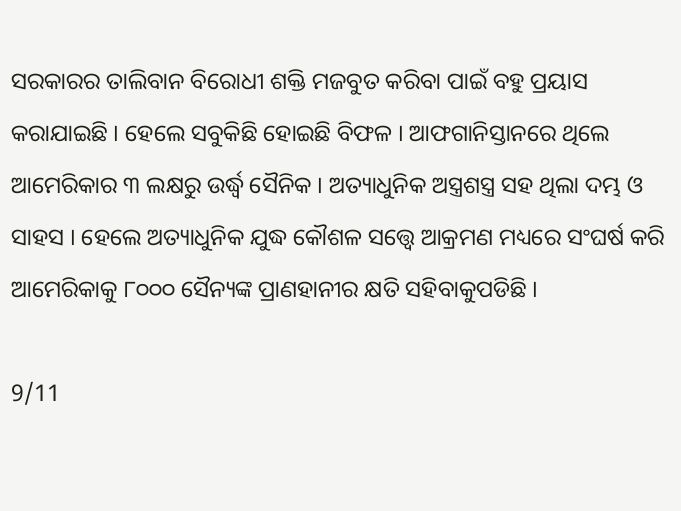ସରକାରର ତାଲିବାନ ବିରୋଧୀ ଶକ୍ତି ମଜବୁତ କରିବା ପାଇଁ ବହୁ ପ୍ରୟାସ କରାଯାଇଛି । ହେଲେ ସବୁକିଛି ହୋଇଛି ବିଫଳ । ଆଫଗାନିସ୍ତାନରେ ଥିଲେ ଆମେରିକାର ୩ ଲକ୍ଷରୁ ଉର୍ଦ୍ଧ୍ବ ସୈନିକ । ଅତ୍ୟାଧୁନିକ ଅସ୍ତ୍ରଶସ୍ତ୍ର ସହ ଥିଲା ଦମ୍ଭ ଓ ସାହସ । ହେଲେ ଅତ୍ୟାଧୁନିକ ଯୁଦ୍ଧ କୌଶଳ ସତ୍ତ୍ବେ ଆକ୍ରମଣ ମଧ୍ୟରେ ସଂଘର୍ଷ କରି ଆମେରିକାକୁ ୮୦୦୦ ସୈନ୍ୟଙ୍କ ପ୍ରାଣହାନୀର କ୍ଷତି ସହିବାକୁପଡିଛି ।

9/11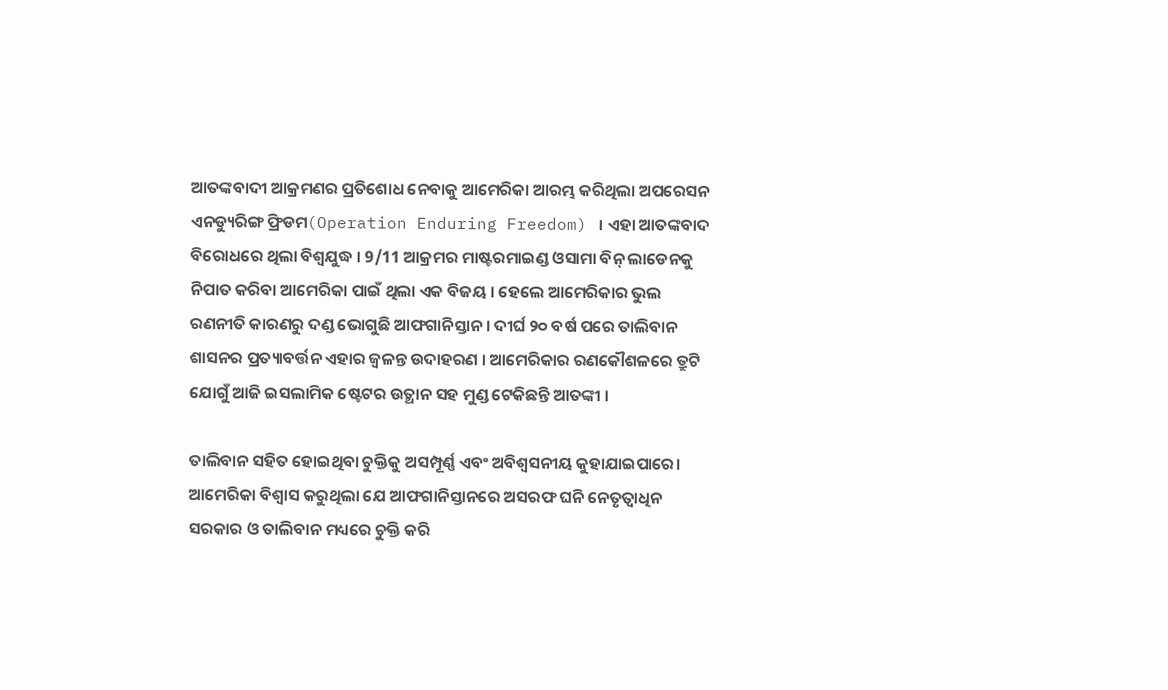ଆତଙ୍କବାଦୀ ଆକ୍ରମଣର ପ୍ରତିଶୋଧ ନେବାକୁ ଆମେରିକା ଆରମ୍ଭ କରିଥିଲା ଅପରେସନ ଏନଡ୍ୟୁରିଙ୍ଗ ଫ୍ରିଡମ(Operation Enduring Freedom) । ଏହା ଆତଙ୍କବାଦ ବିରୋଧରେ ଥିଲା ବିଶ୍ବଯୁଦ୍ଧ । 9/11 ଆକ୍ରମର ମାଷ୍ଟରମାଇଣ୍ଡ ଓସାମା ବିନ୍ ଲାଡେନକୁ ନିପାତ କରିବା ଆମେରିକା ପାଇଁ ଥିଲା ଏକ ବିଜୟ । ହେଲେ ଆମେରିକାର ଭୁଲ ରଣନୀତି କାରଣରୁ ଦଣ୍ଡ ଭୋଗୁଛି ଆଫଗାନିସ୍ତାନ । ଦୀର୍ଘ ୨୦ ବର୍ଷ ପରେ ତାଲିବାନ ଶାସନର ପ୍ରତ୍ୟାବର୍ତ୍ତନ ଏହାର ଜ୍ବଳନ୍ତ ଉଦାହରଣ । ଆମେରିକାର ରଣକୌଶଳରେ ତ୍ରୁଟି ଯୋଗୁଁ ଆଜି ଇସଲାମିକ ଷ୍ଟେଟର ଉତ୍ଥାନ ସହ ମୁଣ୍ଡ ଟେକିଛନ୍ତି ଆତଙ୍କୀ ।

ତାଲିବାନ ସହିତ ହୋଇଥିବା ଚୁକ୍ତିକୁ ଅସମ୍ପୂର୍ଣ୍ଣ ଏବଂ ଅବିଶ୍ବସନୀୟ କୁହାଯାଇପାରେ। ଆମେରିକା ବିଶ୍ବାସ କରୁଥିଲା ଯେ ଆଫଗାନିସ୍ତାନରେ ଅସରଫ ଘନି ନେତୃତ୍ବାଧିନ ସରକାର ଓ ତାଲିବାନ ମଧ୍ୟରେ ଚୁକ୍ତି କରି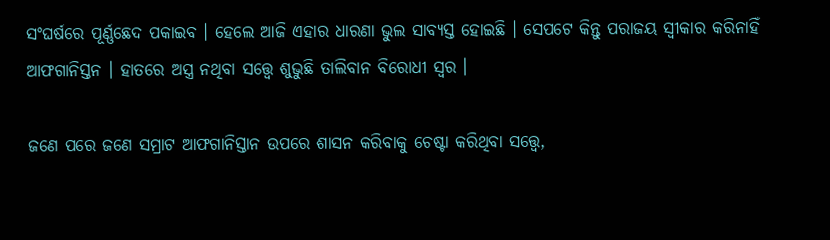ସଂଘର୍ଷରେ ପୂର୍ଣ୍ଣଛେଦ ପକାଇବ । ହେଲେ ଆଜି ଏହାର ଧାରଣା ଭୁଲ ସାବ୍ୟସ୍ତ ହୋଇଛି । ସେପଟେ କିନ୍ତୁ ପରାଜୟ ସ୍ବୀକାର କରିନାହିଁ ଆଫଗାନିସ୍ତନ । ହାତରେ ଅସ୍ତ୍ର ନଥିବା ସତ୍ତ୍ବେ ଶୁଭୁଛି ତାଲିବାନ ବିରୋଧୀ ସ୍ବର ।

ଜଣେ ପରେ ଜଣେ ସମ୍ରାଟ ଆଫଗାନିସ୍ତାନ ଉପରେ ଶାସନ କରିବାକୁ ଚେଷ୍ଟା କରିଥିବା ସତ୍ତ୍ବେ,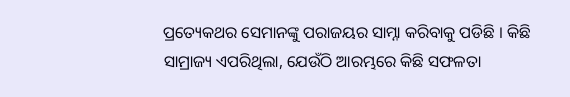ପ୍ରତ୍ୟେକଥର ସେମାନଙ୍କୁ ପରାଜୟର ସାମ୍ନା କରିବାକୁ ପଡିଛି । କିଛି ସାମ୍ରାଜ୍ୟ ଏପରିଥିଲା, ଯେଉଁଠି ଆରମ୍ଭରେ କିଛି ସଫଳତା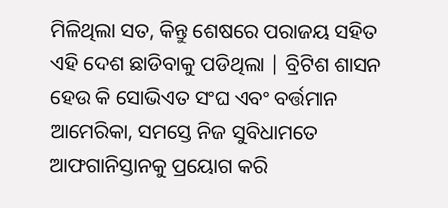ମିଳିଥିଲା ସତ, କିନ୍ତୁ ଶେଷରେ ପରାଜୟ ସହିତ ଏହି ଦେଶ ଛାଡିବାକୁ ପଡିଥିଲା | ବ୍ରିଟିଶ ଶାସନ ହେଉ କି ସୋଭିଏତ ସଂଘ ଏବଂ ବର୍ତ୍ତମାନ ଆମେରିକା, ସମସ୍ତେ ନିଜ ସୁବିଧାମତେ ଆଫଗାନିସ୍ତାନକୁ ପ୍ରୟୋଗ କରି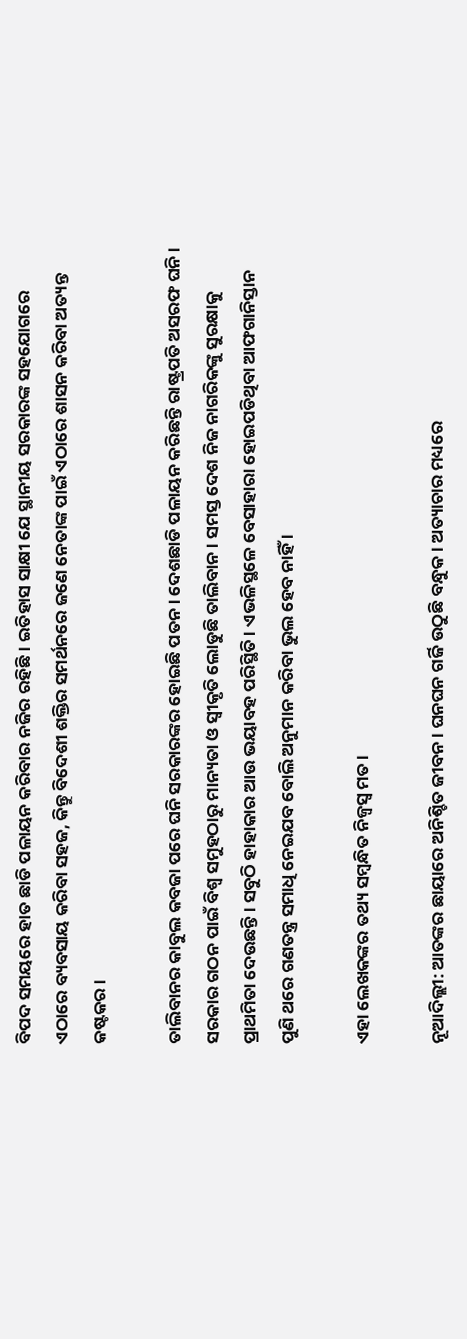ବିପଦ ସମୟରେ ହାତ ଛାଡି ପଳାୟନ କରିବାର ନଜିର ରହିଛି । ଇତିହାସ ସାକ୍ଷୀ ଯେ ସ୍ଥାନୀୟ ସରକାରଙ୍କ ସହଯୋଗରେ ଏଠାରେ ବ୍ୟବସାୟ କରିବା ସହଜ, କିନ୍ତୁ ବିଦେଶୀ ଶକ୍ତିର ସମର୍ଥନରେ ଜଣେ ନେତାଙ୍କ ପାଇଁ ଏଠାରେ ଶାସନ କରିବା ଅତ୍ୟନ୍ତ କଷ୍ଟକର ।

ତାଲିବାନର କାବୁଲ କବଜା ପରେ ଘନି ସରକାରଙ୍କର ହୋଇଛି ପତନ । ଦେଶଛାଡି ପଳାୟନ କରିଛନ୍ତି ରାଷ୍ଟ୍ରପତି ଅସରଫ ଘନି । ସରକାର ଗଠନ ପାଇଁ ବିଶ୍ବ ସମୁହଠାରୁ ମାନ୍ୟତା ଓ ସ୍ବୀକୃତି ଲୋଡୁଛି ତାଲିବାନ । ସମସ୍ତ ଦେଶ ନିଜ ନାଗରିକଙ୍କୁ ସୁରକ୍ଷାକୁ ପ୍ରାଥମିତା ଦେଉଛନ୍ତି । ସବୁଠି ହାହାକାର ଆଉ ଭୟାବହ ପରିସ୍ଥିତି । ଏଭଳିସ୍ଥଳେ ବେସାହାରା ହୋଇପଡିଥିବା ଆଫଗାନିସ୍ତାନ ପୁଣି ଥରେ ଗଣତନ୍ତ୍ର ସମାଧି ନେଇଯବ ବୋଲି ଅନୁମାନ କରିବା ଭୁଲ ହେବ ନାହିଁ ।

ଏହା ଲେଖକଙ୍କର ତଥ୍ୟ ସମ୍ବନ୍ଧିତ ନିଜ୍ବସ୍ବ ମତ ।

ନୂଆଦିଲ୍ଲୀ: ଆତଙ୍କର ଛାୟାରେ ଅନିଶ୍ଚିତ ଜୀବନ । ଘନଘନ ଗର୍ଜି ଉଠୁଛି ବନ୍ଧୁକ । ଅତ୍ୟାଚାର ମଧ୍ୟରେ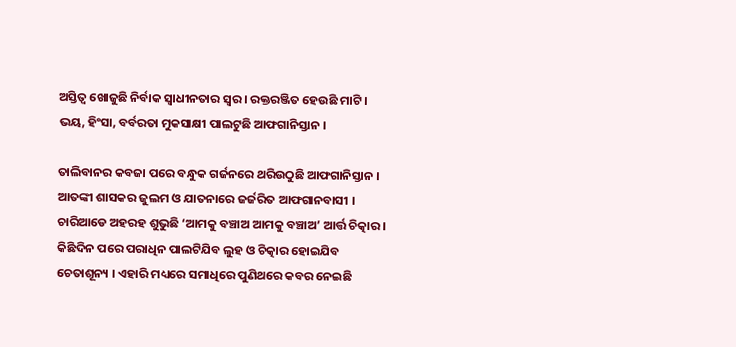ଅସ୍ତିତ୍ବ ଖୋଜୁଛି ନିର୍ବାକ ସ୍ବାଧୀନତାର ସ୍ବର । ରକ୍ତରଞ୍ଜିତ ହେଉଛି ମାଟି । ଭୟ, ହିଂସା, ବର୍ବରତା ମୁକସାକ୍ଷୀ ପାଲଟୁଛି ଆଫଗାନିସ୍ତାନ ।

ତାଲିବାନର କବଜା ପରେ ବନ୍ଧୁକ ଗର୍ଜନରେ ଥରିଉଠୁଛି ଆଫଗାନିସ୍ତାନ । ଆତଙ୍କୀ ଶାସକର ଜୁଲମ ଓ ଯାତନାରେ ଜର୍ଜରିତ ଆଫଗାନବାସୀ । ଚାରିଆଡେ ଅହରହ ଶୁଭୁଛି ‘ଆମକୁ ବଞ୍ଚାଅ ଆମକୁ ବଞ୍ଚାଅ’ ଆର୍ତ୍ତ ଚିତ୍କାର । କିଛିଦିନ ପରେ ପରାଧିନ ପାଲଟିଯିବ ଲୁହ ଓ ଚିତ୍କାର ହୋଇଯିବ ଚେତାଶୂନ୍ୟ । ଏହାରି ମଧ୍ୟରେ ସମାଧିରେ ପୁଣିଥରେ କବର ନେଇଛି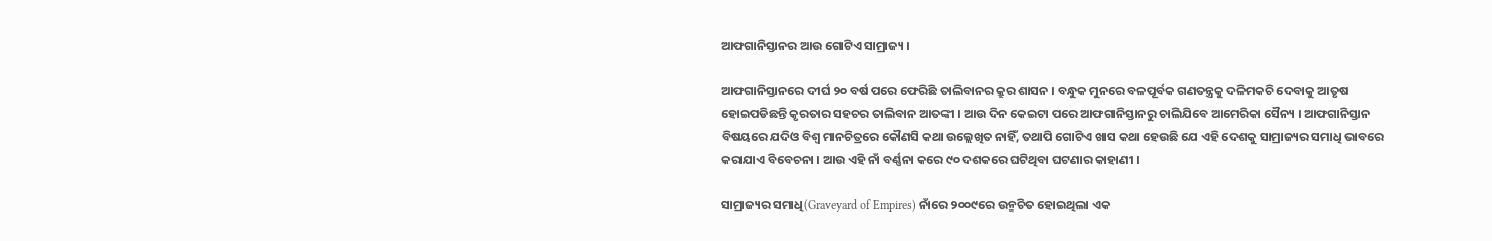ଆଫଗାନିସ୍ତାନର ଆଉ ଗୋଟିଏ ସାମ୍ରାଜ୍ୟ ।

ଆଫଗାନିସ୍ତାନରେ ଦୀର୍ଘ ୨୦ ବର୍ଷ ପରେ ଫେରିଛି ତାଲିବାନର କ୍ରୁର ଶାସନ । ବନ୍ଧୁକ ମୁନରେ ବଳପୂର୍ବକ ଗଣତନ୍ତ୍ରକୁ ଦଳିମକଚି ଦେବାକୁ ଆତୃଷ ହୋଇପଡିଛନ୍ତି କୃରତାର ସହଚର ତାଲିବାନ ଆତଙ୍କୀ । ଆଉ ଦିନ କେଇଟା ପରେ ଆଫଗାନିସ୍ତାନରୁ ଚାଲିଯିବେ ଆମେରିକା ସୈନ୍ୟ । ଆଫଗାନିସ୍ତାନ ବିଷୟରେ ଯଦିଓ ବିଶ୍ବ ମାନଚିତ୍ରରେ କୌଣସି କଥା ଉଲ୍ଲେଖିତ ନାହିଁ, ତଥାପି ଗୋଟିଏ ଖାସ କଥା ହେଉଛି ଯେ ଏହି ଦେଶକୁ ସାମ୍ରାଜ୍ୟର ସମାଧି ଭାବରେ କରାଯାଏ ବିବେଚନା । ଆଉ ଏହି ନାଁ ବର୍ଣ୍ଣନା କରେ ୯୦ ଦଶକରେ ଘଟିଥିବା ଘଟଣାର କାହାଣୀ ।

ସାମ୍ରାଜ୍ୟର ସମାଧି(Graveyard of Empires) ନାଁରେ ୨୦୦୯ରେ ଉନ୍ମଚିତ ହୋଇଥିଲା ଏକ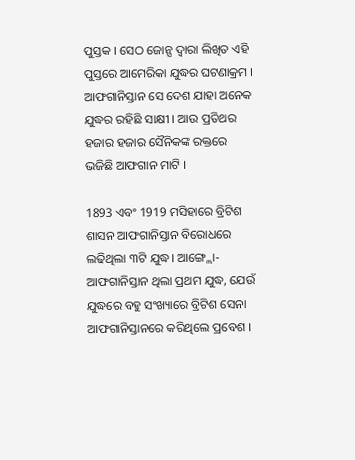ପୁସ୍ତକ । ସେଠ ଜୋନ୍ସ ଦ୍ବାରା ଲିଖିତ ଏହି ପୁସ୍ତରେ ଆମେରିକା ଯୁଦ୍ଧର ଘଟଣାକ୍ରମ । ଆଫଗାନିସ୍ତାନ ସେ ଦେଶ ଯାହା ଅନେକ ଯୁଦ୍ଧର ରହିଛି ସାକ୍ଷୀ । ଆଉ ପ୍ରତିଥର ହଜାର ହଜାର ସୈନିକଙ୍କ ରକ୍ତରେ ଭଜିଛି ଆଫଗାନ ମାଟି ।

1893 ଏବଂ 1919 ମସିହାରେ ବ୍ରିଟିଶ ଶାସନ ଆଫଗାନିସ୍ତାନ ବିରୋଧରେ ଲଢିଥିଲା ୩ଟି ଯୁଦ୍ଧ। ଆଙ୍ଗ୍ଲୋ-ଆଫଗାନିସ୍ତାନ ଥିଲା ପ୍ରଥମ ଯୁଦ୍ଧ, ଯେଉଁ ଯୁଦ୍ଧରେ ବହୁ ସଂଖ୍ୟାରେ ବ୍ରିଟିଶ ସେନା ଆଫଗାନିସ୍ତାନରେ କରିଥିଲେ ପ୍ରବେଶ ।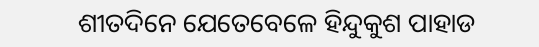ଶୀତଦିନେ ଯେତେବେଳେ ହିନ୍ଦୁକୁଶ ପାହାଡ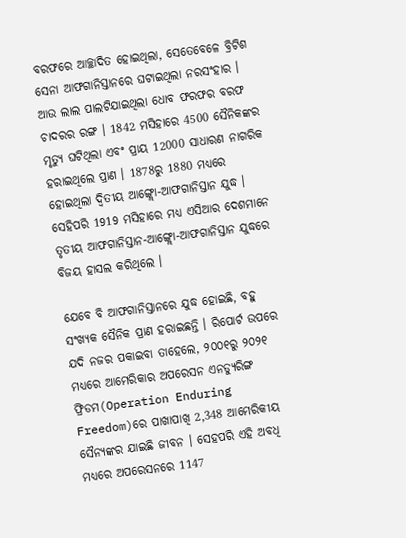ବରଫରେ ଆଚ୍ଛାଦିତ ହୋଇଥିଲା, ସେତେବେଳେ ବ୍ରିଟିଶ ସେନା ଆଫଗାନିସ୍ତାନରେ ଘଟାଇଥିଲା ନରସଂହାର । ଆଉ ଲାଲ ପାଲଟିଯାଇଥିଲା ଧୋବ ଫରଫର ବରଫ ଚାଦରର ରଙ୍ଗ । 1842 ମସିହାରେ 4500 ସୈନିକଙ୍କର ମୃତ୍ୟୁ ଘଟିଥିଲା ଏବଂ ପ୍ରାୟ 12000 ସାଧାରଣ ନାଗରିକ ହରାଇଥିଲେ ପ୍ରାଣ । 1878ରୁ 1880 ମଧ୍ୟରେ ହୋଇଥିଲା ଦ୍ବିତୀୟ ଆଙ୍ଗ୍ଲୋ-ଆଫଗାନିସ୍ତାନ ଯୁଦ୍ଧ । ସେହିପରି 1919 ମସିହାରେ ମଧ୍ୟ ଏସିଆର ଦେଶମାନେ ତୃତୀୟ ଆଫଗାନିସ୍ତାନ-ଆଙ୍ଗ୍ଲୋ-ଆଫଗାନିସ୍ତାନ ଯୁଦ୍ଧରେ ବିଜୟ ହାସଲ କରିଥିଲେ ।

ଯେବେ ବି ଆଫଗାନିସ୍ତାନରେ ଯୁଦ୍ଧ ହୋଇଛି, ବହୁ ସଂଖ୍ୟକ ସୈନିକ ପ୍ରାଣ ହରାଇଛନ୍ତି । ରିପୋର୍ଟ ଉପରେ ଯଦି ନଜର ପକାଇବା ତାହେଲେ, ୨୦୦୧ରୁ ୨୦୨୧ ମଧ୍ୟରେ ଆମେରିକାର ଅପରେସନ ଏନଡ୍ୟୁରିଙ୍ଗ ଫ୍ରିଡମ(Operation Enduring Freedom)ରେ ପାଖାପାଖି 2,348 ଆମେରିକୀୟ ସୈନ୍ୟଙ୍କର ଯାଇଛି ଜୀବନ । ସେହପରି ଏହି ଅବଧି ମଧ୍ୟରେ ଅପରେସନରେ 1147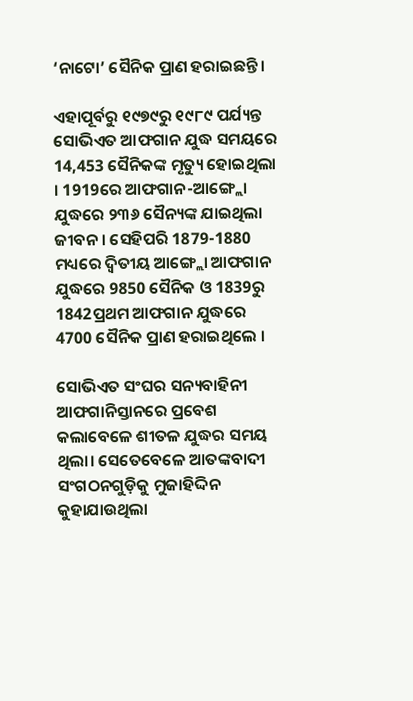‘ନାଟୋ’ ସୈନିକ ପ୍ରାଣ ହରାଇଛନ୍ତି ।

ଏହାପୂର୍ବରୁ ୧୯୭୯ରୁ ୧୯୮୯ ପର୍ଯ୍ୟନ୍ତ ସୋଭିଏତ ଆଫଗାନ ଯୁଦ୍ଧ ସମୟରେ 14,453 ସୈନିକଙ୍କ ମୃତ୍ୟୁ ହୋଇଥିଲା । 1919ରେ ଆଫଗାନ-ଆଙ୍ଗ୍ଲୋ ଯୁଦ୍ଧରେ ୨୩୬ ସୈନ୍ୟଙ୍କ ଯାଇଥିଲା ଜୀବନ । ସେହିପରି 1879-1880 ମଧ୍ୟରେ ଦ୍ବିତୀୟ ଆଙ୍ଗ୍ଲୋ ଆଫଗାନ ଯୁଦ୍ଧରେ 9850 ସୈନିକ ଓ 1839ରୁ 1842ପ୍ରଥମ ଆଫଗାନ ଯୁଦ୍ଧରେ 4700 ସୈନିକ ପ୍ରାଣ ହରାଇଥିଲେ ।

ସୋଭିଏତ ସଂଘର ସନ୍ୟବାହିନୀ ଆଫଗାନିସ୍ତାନରେ ପ୍ରବେଶ କଲାବେଳେ ଶୀତଳ ଯୁଦ୍ଧର ସମୟ ଥିଲା। ସେତେବେଳେ ଆତଙ୍କବାଦୀ ସଂଗଠନଗୁଡ଼ିକୁ ମୁଜାହିଦ୍ଦିନ କୁହାଯାଉଥିଲା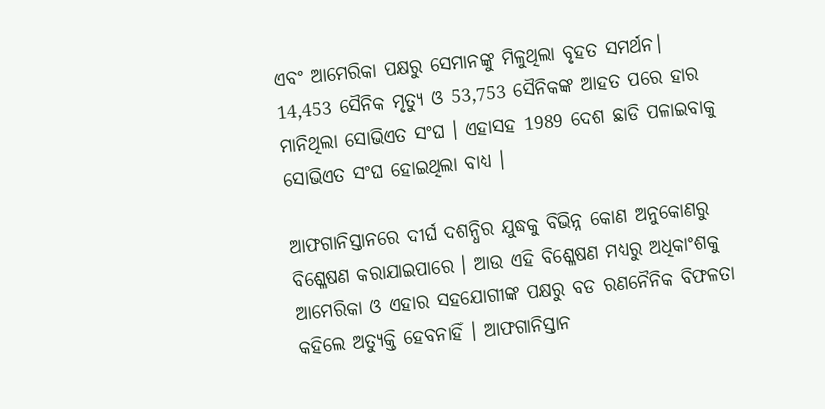ଏବଂ ଆମେରିକା ପକ୍ଷରୁ ସେମାନଙ୍କୁ ମିଳୁଥିଲା ବୃହତ ସମର୍ଥନ। 14,453 ସୈନିକ ମୃତ୍ୟୁ ଓ 53,753 ସୈନିକଙ୍କ ଆହତ ପରେ ହାର ମାନିଥିଲା ସୋଭିଏତ ସଂଘ । ଏହାସହ 1989 ଦେଶ ଛାଡି ପଳାଇବାକୁ ସୋଭିଏତ ସଂଘ ହୋଇଥିଲା ବାଧ୍ୟ ।

ଆଫଗାନିସ୍ତାନରେ ଦୀର୍ଘ ଦଶନ୍ଧିର ଯୁଦ୍ଧକୁ ବିଭିନ୍ନ କୋଣ ଅନୁକୋଣରୁ ବିଶ୍ଳେଷଣ କରାଯାଇପାରେ । ଆଉ ଏହି ବିଶ୍ଳେଷଣ ମଧ୍ୟରୁ ଅଧିକାଂଶକୁ ଆମେରିକା ଓ ଏହାର ସହଯୋଗୀଙ୍କ ପକ୍ଷରୁ ବଡ ରଣନୈନିକ ବିଫଳତା କହିଲେ ଅତ୍ୟୁକ୍ତି ହେବନାହିଁ । ଆଫଗାନିସ୍ତାନ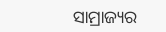ସାମ୍ରାଜ୍ୟର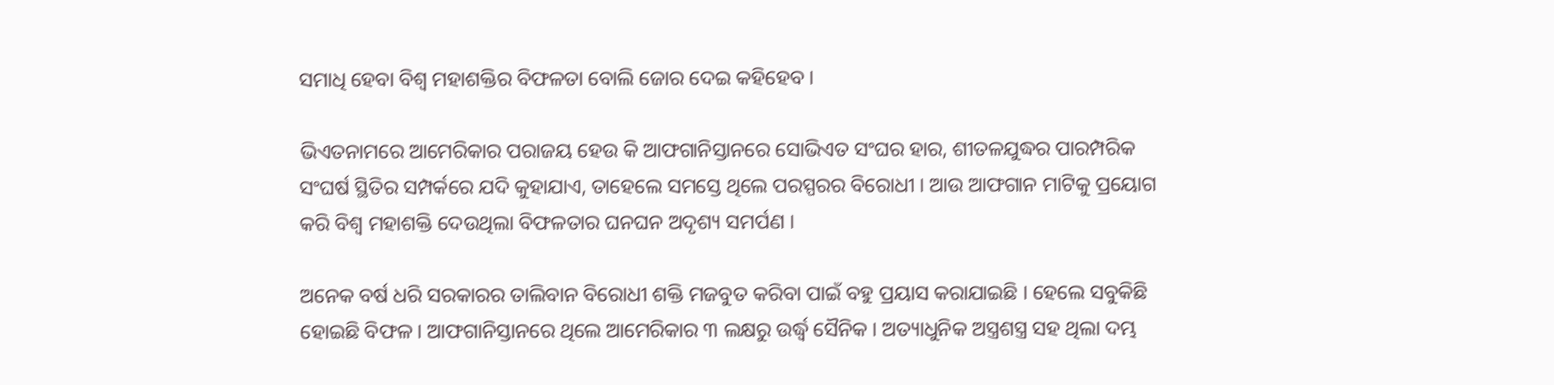ସମାଧି ହେବା ବିଶ୍ବ ମହାଶକ୍ତିର ବିଫଳତା ବୋଲି ଜୋର ଦେଇ କହିହେବ ।

ଭିଏତନାମରେ ଆମେରିକାର ପରାଜୟ ହେଉ କି ଆଫଗାନିସ୍ତାନରେ ସୋଭିଏତ ସଂଘର ହାର, ଶୀତଳଯୁଦ୍ଧର ପାରମ୍ପରିକ ସଂଘର୍ଷ ସ୍ଥିତିର ସମ୍ପର୍କରେ ଯଦି କୁହାଯାଏ, ତାହେଲେ ସମସ୍ତେ ଥିଲେ ପରସ୍ପରର ବିରୋଧୀ । ଆଉ ଆଫଗାନ ମାଟିକୁ ପ୍ରୟୋଗ କରି ବିଶ୍ବ ମହାଶକ୍ତି ଦେଉଥିଲା ବିଫଳତାର ଘନଘନ ଅଦୃଶ୍ୟ ସମର୍ପଣ ।

ଅନେକ ବର୍ଷ ଧରି ସରକାରର ତାଲିବାନ ବିରୋଧୀ ଶକ୍ତି ମଜବୁତ କରିବା ପାଇଁ ବହୁ ପ୍ରୟାସ କରାଯାଇଛି । ହେଲେ ସବୁକିଛି ହୋଇଛି ବିଫଳ । ଆଫଗାନିସ୍ତାନରେ ଥିଲେ ଆମେରିକାର ୩ ଲକ୍ଷରୁ ଉର୍ଦ୍ଧ୍ବ ସୈନିକ । ଅତ୍ୟାଧୁନିକ ଅସ୍ତ୍ରଶସ୍ତ୍ର ସହ ଥିଲା ଦମ୍ଭ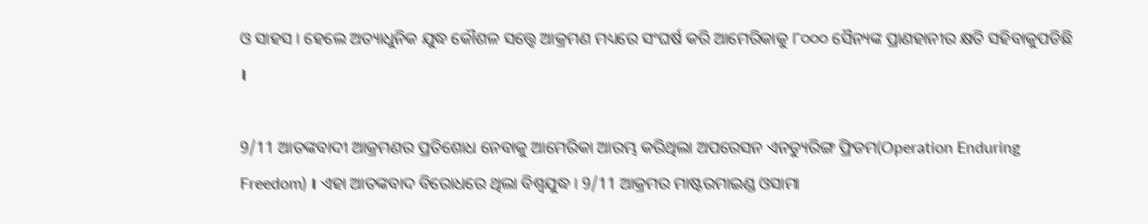ଓ ସାହସ । ହେଲେ ଅତ୍ୟାଧୁନିକ ଯୁଦ୍ଧ କୌଶଳ ସତ୍ତ୍ବେ ଆକ୍ରମଣ ମଧ୍ୟରେ ସଂଘର୍ଷ କରି ଆମେରିକାକୁ ୮୦୦୦ ସୈନ୍ୟଙ୍କ ପ୍ରାଣହାନୀର କ୍ଷତି ସହିବାକୁପଡିଛି ।

9/11 ଆତଙ୍କବାଦୀ ଆକ୍ରମଣର ପ୍ରତିଶୋଧ ନେବାକୁ ଆମେରିକା ଆରମ୍ଭ କରିଥିଲା ଅପରେସନ ଏନଡ୍ୟୁରିଙ୍ଗ ଫ୍ରିଡମ(Operation Enduring Freedom) । ଏହା ଆତଙ୍କବାଦ ବିରୋଧରେ ଥିଲା ବିଶ୍ବଯୁଦ୍ଧ । 9/11 ଆକ୍ରମର ମାଷ୍ଟରମାଇଣ୍ଡ ଓସାମା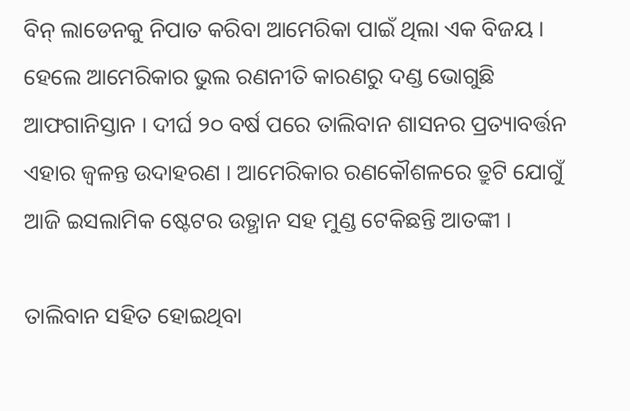ବିନ୍ ଲାଡେନକୁ ନିପାତ କରିବା ଆମେରିକା ପାଇଁ ଥିଲା ଏକ ବିଜୟ । ହେଲେ ଆମେରିକାର ଭୁଲ ରଣନୀତି କାରଣରୁ ଦଣ୍ଡ ଭୋଗୁଛି ଆଫଗାନିସ୍ତାନ । ଦୀର୍ଘ ୨୦ ବର୍ଷ ପରେ ତାଲିବାନ ଶାସନର ପ୍ରତ୍ୟାବର୍ତ୍ତନ ଏହାର ଜ୍ବଳନ୍ତ ଉଦାହରଣ । ଆମେରିକାର ରଣକୌଶଳରେ ତ୍ରୁଟି ଯୋଗୁଁ ଆଜି ଇସଲାମିକ ଷ୍ଟେଟର ଉତ୍ଥାନ ସହ ମୁଣ୍ଡ ଟେକିଛନ୍ତି ଆତଙ୍କୀ ।

ତାଲିବାନ ସହିତ ହୋଇଥିବା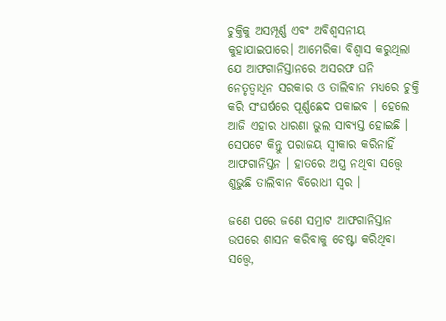ଚୁକ୍ତିକୁ ଅସମ୍ପୂର୍ଣ୍ଣ ଏବଂ ଅବିଶ୍ବସନୀୟ କୁହାଯାଇପାରେ। ଆମେରିକା ବିଶ୍ବାସ କରୁଥିଲା ଯେ ଆଫଗାନିସ୍ତାନରେ ଅସରଫ ଘନି ନେତୃତ୍ବାଧିନ ସରକାର ଓ ତାଲିବାନ ମଧ୍ୟରେ ଚୁକ୍ତି କରି ସଂଘର୍ଷରେ ପୂର୍ଣ୍ଣଛେଦ ପକାଇବ । ହେଲେ ଆଜି ଏହାର ଧାରଣା ଭୁଲ ସାବ୍ୟସ୍ତ ହୋଇଛି । ସେପଟେ କିନ୍ତୁ ପରାଜୟ ସ୍ବୀକାର କରିନାହିଁ ଆଫଗାନିସ୍ତନ । ହାତରେ ଅସ୍ତ୍ର ନଥିବା ସତ୍ତ୍ବେ ଶୁଭୁଛି ତାଲିବାନ ବିରୋଧୀ ସ୍ବର ।

ଜଣେ ପରେ ଜଣେ ସମ୍ରାଟ ଆଫଗାନିସ୍ତାନ ଉପରେ ଶାସନ କରିବାକୁ ଚେଷ୍ଟା କରିଥିବା ସତ୍ତ୍ବେ,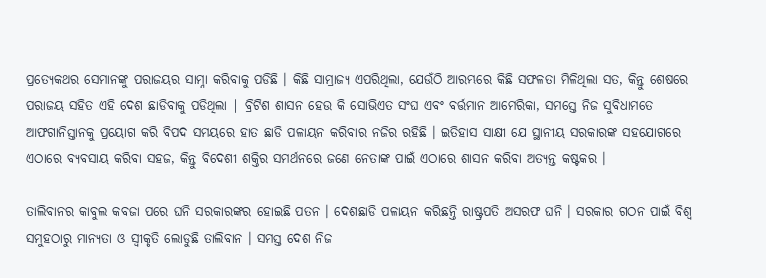ପ୍ରତ୍ୟେକଥର ସେମାନଙ୍କୁ ପରାଜୟର ସାମ୍ନା କରିବାକୁ ପଡିଛି । କିଛି ସାମ୍ରାଜ୍ୟ ଏପରିଥିଲା, ଯେଉଁଠି ଆରମ୍ଭରେ କିଛି ସଫଳତା ମିଳିଥିଲା ସତ, କିନ୍ତୁ ଶେଷରେ ପରାଜୟ ସହିତ ଏହି ଦେଶ ଛାଡିବାକୁ ପଡିଥିଲା | ବ୍ରିଟିଶ ଶାସନ ହେଉ କି ସୋଭିଏତ ସଂଘ ଏବଂ ବର୍ତ୍ତମାନ ଆମେରିକା, ସମସ୍ତେ ନିଜ ସୁବିଧାମତେ ଆଫଗାନିସ୍ତାନକୁ ପ୍ରୟୋଗ କରି ବିପଦ ସମୟରେ ହାତ ଛାଡି ପଳାୟନ କରିବାର ନଜିର ରହିଛି । ଇତିହାସ ସାକ୍ଷୀ ଯେ ସ୍ଥାନୀୟ ସରକାରଙ୍କ ସହଯୋଗରେ ଏଠାରେ ବ୍ୟବସାୟ କରିବା ସହଜ, କିନ୍ତୁ ବିଦେଶୀ ଶକ୍ତିର ସମର୍ଥନରେ ଜଣେ ନେତାଙ୍କ ପାଇଁ ଏଠାରେ ଶାସନ କରିବା ଅତ୍ୟନ୍ତ କଷ୍ଟକର ।

ତାଲିବାନର କାବୁଲ କବଜା ପରେ ଘନି ସରକାରଙ୍କର ହୋଇଛି ପତନ । ଦେଶଛାଡି ପଳାୟନ କରିଛନ୍ତି ରାଷ୍ଟ୍ରପତି ଅସରଫ ଘନି । ସରକାର ଗଠନ ପାଇଁ ବିଶ୍ବ ସମୁହଠାରୁ ମାନ୍ୟତା ଓ ସ୍ବୀକୃତି ଲୋଡୁଛି ତାଲିବାନ । ସମସ୍ତ ଦେଶ ନିଜ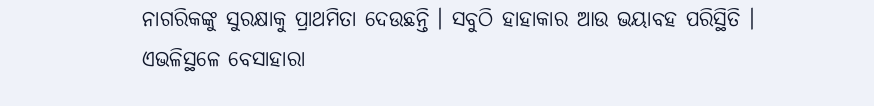ନାଗରିକଙ୍କୁ ସୁରକ୍ଷାକୁ ପ୍ରାଥମିତା ଦେଉଛନ୍ତି । ସବୁଠି ହାହାକାର ଆଉ ଭୟାବହ ପରିସ୍ଥିତି । ଏଭଳିସ୍ଥଳେ ବେସାହାରା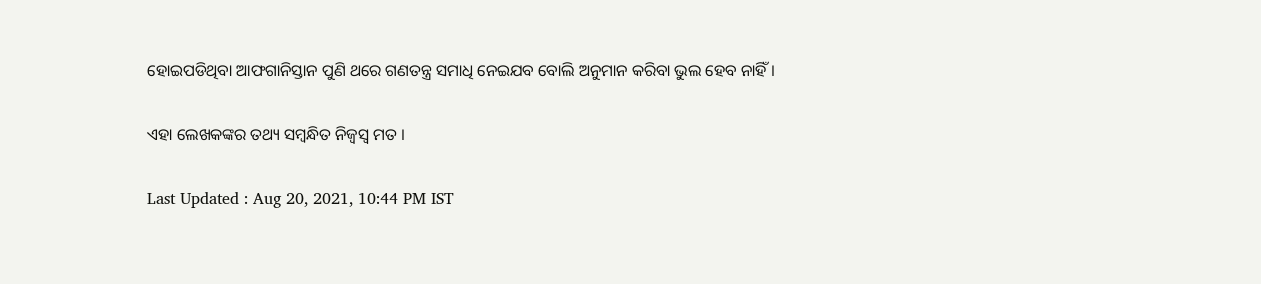ହୋଇପଡିଥିବା ଆଫଗାନିସ୍ତାନ ପୁଣି ଥରେ ଗଣତନ୍ତ୍ର ସମାଧି ନେଇଯବ ବୋଲି ଅନୁମାନ କରିବା ଭୁଲ ହେବ ନାହିଁ ।

ଏହା ଲେଖକଙ୍କର ତଥ୍ୟ ସମ୍ବନ୍ଧିତ ନିଜ୍ବସ୍ବ ମତ ।

Last Updated : Aug 20, 2021, 10:44 PM IST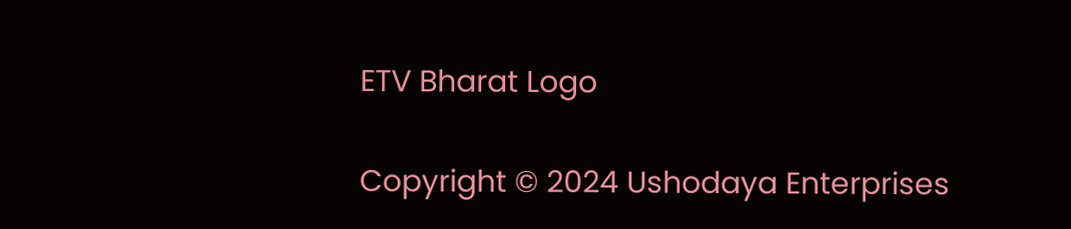ETV Bharat Logo

Copyright © 2024 Ushodaya Enterprises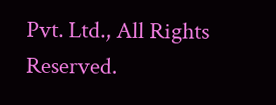Pvt. Ltd., All Rights Reserved.